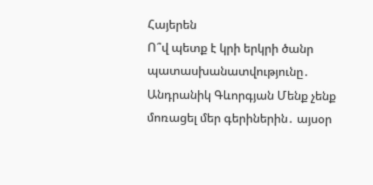Հայերեն
Ո՞վ պետք է կրի երկրի ծանր պատասխանատվությունը․ Անդրանիկ Գևորգյան Մենք չենք մոռացել մեր գերիներին․ այսօր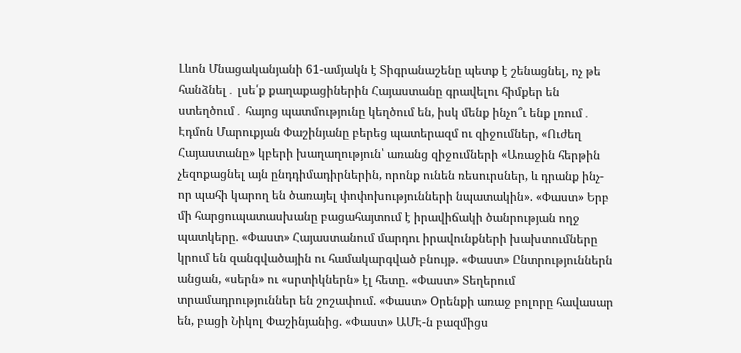Լևոն Մնացականյանի 61-ամյակն է Տիգրանաշենը պետք է շենացնել, ոչ թե հանձնել․ լսե՛ք քաղաքացիներին Հայաստանը գրավելու հիմքեր են ստեղծում․ հայոց պատմությունը կեղծում են, իսկ մենք ինչո՞ւ ենք լռում․ Էդմոն Մարուքյան Փաշինյանը բերեց պատերազմ ու զիջումներ, «Ուժեղ Հայաստանը» կբերի խաղաղություն՝ առանց զիջումների «Առաջին հերթին չեզոքացնել այն ընդդիմադիրներին, որոնք ունեն ռեսուրսներ, և դրանք ինչ-որ պահի կարող են ծառայել փոփոխությունների նպատակին». «Փաստ» Երբ մի հարցուպատասխանը բացահայտում է իրավիճակի ծանրության ողջ պատկերը. «Փաստ» Հայաստանում մարդու իրավունքների խախտումները կրում են զանգվածային ու համակարգված բնույթ. «Փաստ» Ընտրություններն անցան, «սերն» ու «սրտիկներն» էլ հետը. «Փաստ» Տեղերում տրամադրություններ են շոշափում. «Փաստ» Oրենքի առաջ բոլորը հավասար են, բացի Նիկոլ Փաշինյանից. «Փաստ» ԱՄԷ-ն բազմիցս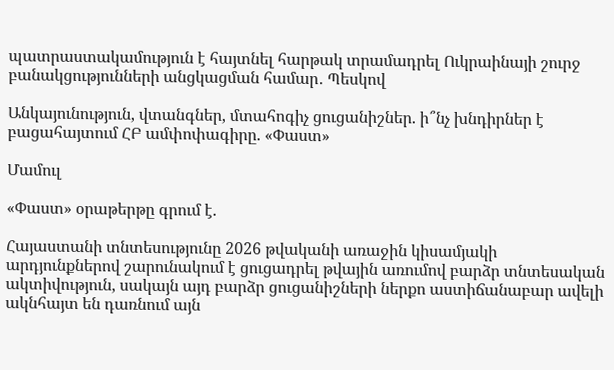պատրաստակամություն է հայտնել հարթակ տրամադրել Ուկրաինայի շուրջ բանակցությունների անցկացման համար․ Պեսկով

Անկայունություն, վտանգներ, մտահոգիչ ցուցանիշներ. ի՞նչ խնդիրներ է բացահայտում ՀԲ ամփոփագիրը. «Փաստ»

Մամուլ

«Փաստ» օրաթերթը գրում է.

Հայաստանի տնտեսությունը 2026 թվականի առաջին կիսամյակի արդյունքներով շարունակում է ցուցադրել թվային առումով բարձր տնտեսական ակտիվություն, սակայն այդ բարձր ցուցանիշների ներքո աստիճանաբար ավելի ակնհայտ են դառնում այն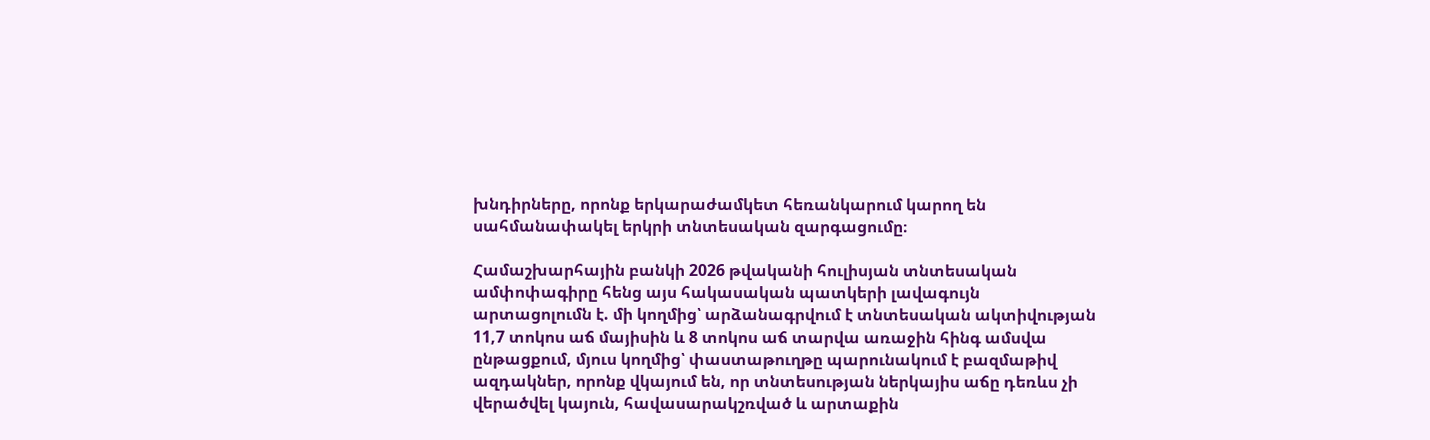խնդիրները, որոնք երկարաժամկետ հեռանկարում կարող են սահմանափակել երկրի տնտեսական զարգացումը։

Համաշխարհային բանկի 2026 թվականի հուլիսյան տնտեսական ամփոփագիրը հենց այս հակասական պատկերի լավագույն արտացոլումն է. մի կողմից՝ արձանագրվում է տնտեսական ակտիվության 11,7 տոկոս աճ մայիսին և 8 տոկոս աճ տարվա առաջին հինգ ամսվա ընթացքում, մյուս կողմից՝ փաստաթուղթը պարունակում է բազմաթիվ ազդակներ, որոնք վկայում են, որ տնտեսության ներկայիս աճը դեռևս չի վերածվել կայուն, հավասարակշռված և արտաքին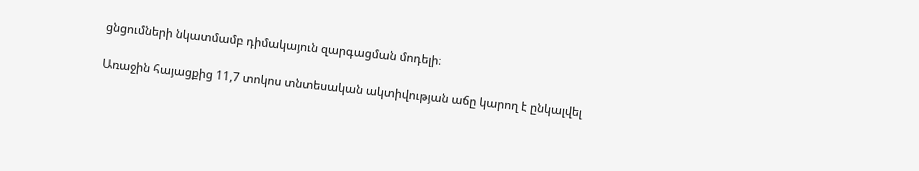ցնցումների նկատմամբ դիմակայուն զարգացման մոդելի։

Առաջին հայացքից 11,7 տոկոս տնտեսական ակտիվության աճը կարող է ընկալվել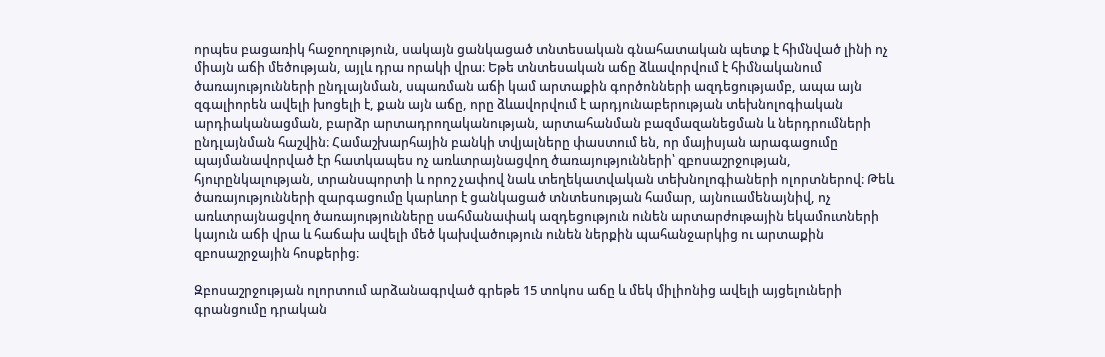որպես բացառիկ հաջողություն, սակայն ցանկացած տնտեսական գնահատական պետք է հիմնված լինի ոչ միայն աճի մեծության, այլև դրա որակի վրա։ Եթե տնտեսական աճը ձևավորվում է հիմնականում ծառայությունների ընդլայնման, սպառման աճի կամ արտաքին գործոնների ազդեցությամբ, ապա այն զգալիորեն ավելի խոցելի է, քան այն աճը, որը ձևավորվում է արդյունաբերության տեխնոլոգիական արդիականացման, բարձր արտադրողականության, արտահանման բազմազանեցման և ներդրումների ընդլայնման հաշվին։ Համաշխարհային բանկի տվյալները փաստում են, որ մայիսյան արագացումը պայմանավորված էր հատկապես ոչ առևտրայնացվող ծառայությունների՝ զբոսաշրջության, հյուրընկալության, տրանսպորտի և որոշ չափով նաև տեղեկատվական տեխնոլոգիաների ոլորտներով։ Թեև ծառայությունների զարգացումը կարևոր է ցանկացած տնտեսության համար, այնուամենայնիվ, ոչ առևտրայնացվող ծառայությունները սահմանափակ ազդեցություն ունեն արտարժութային եկամուտների կայուն աճի վրա և հաճախ ավելի մեծ կախվածություն ունեն ներքին պահանջարկից ու արտաքին զբոսաշրջային հոսքերից։

Զբոսաշրջության ոլորտում արձանագրված գրեթե 15 տոկոս աճը և մեկ միլիոնից ավելի այցելուների գրանցումը դրական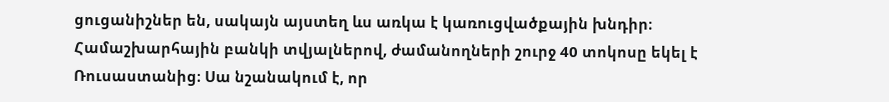ցուցանիշներ են, սակայն այստեղ ևս առկա է կառուցվածքային խնդիր։ Համաշխարհային բանկի տվյալներով, ժամանողների շուրջ 40 տոկոսը եկել է Ռուսաստանից։ Սա նշանակում է, որ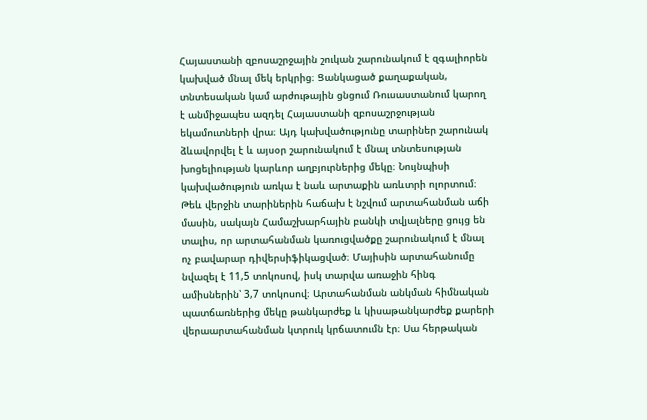Հայաստանի զբոսաշրջային շուկան շարունակում է զգալիորեն կախված մնալ մեկ երկրից։ Ցանկացած քաղաքական, տնտեսական կամ արժութային ցնցում Ռուսաստանում կարող է անմիջապես ազդել Հայաստանի զբոսաշրջության եկամուտների վրա։ Այդ կախվածությունը տարիներ շարունակ ձևավորվել է և այսօր շարունակում է մնալ տնտեսության խոցելիության կարևոր աղբյուրներից մեկը։ Նույնպիսի կախվածություն առկա է նաև արտաքին առևտրի ոլորտում։ Թեև վերջին տարիներին հաճախ է նշվում արտահանման աճի մասին, սակայն Համաշխարհային բանկի տվյալները ցույց են տալիս, որ արտահանման կառուցվածքը շարունակում է մնալ ոչ բավարար դիվերսիֆիկացված։ Մայիսին արտահանումը նվազել է 11,5 տոկոսով, իսկ տարվա առաջին հինգ ամիսներին՝ 3,7 տոկոսով։ Արտահանման անկման հիմնական պատճառներից մեկը թանկարժեք և կիսաթանկարժեք քարերի վերաարտահանման կտրուկ կրճատումն էր։ Սա հերթական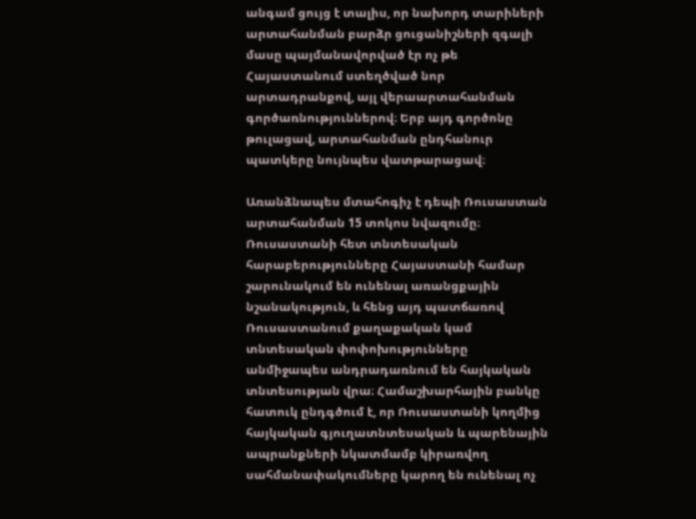անգամ ցույց է տալիս, որ նախորդ տարիների արտահանման բարձր ցուցանիշների զգալի մասը պայմանավորված էր ոչ թե Հայաստանում ստեղծված նոր արտադրանքով, այլ վերաարտահանման գործառնություններով։ Երբ այդ գործոնը թուլացավ, արտահանման ընդհանուր պատկերը նույնպես վատթարացավ։

Առանձնապես մտահոգիչ է դեպի Ռուսաստան արտահանման 15 տոկոս նվազումը։ Ռուսաստանի հետ տնտեսական հարաբերությունները Հայաստանի համար շարունակում են ունենալ առանցքային նշանակություն, և հենց այդ պատճառով Ռուսաստանում քաղաքական կամ տնտեսական փոփոխությունները անմիջապես անդրադառնում են հայկական տնտեսության վրա։ Համաշխարհային բանկը հատուկ ընդգծում է, որ Ռուսաստանի կողմից հայկական գյուղատնտեսական և պարենային ապրանքների նկատմամբ կիրառվող սահմանափակումները կարող են ունենալ ոչ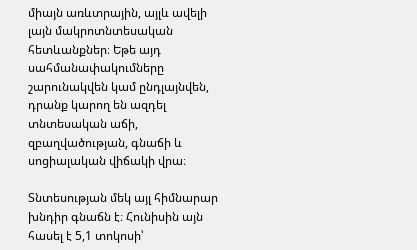միայն առևտրային, այլև ավելի լայն մակրոտնտեսական հետևանքներ։ Եթե այդ սահմանափակումները շարունակվեն կամ ընդլայնվեն, դրանք կարող են ազդել տնտեսական աճի, զբաղվածության, գնաճի և սոցիալական վիճակի վրա։

Տնտեսության մեկ այլ հիմնարար խնդիր գնաճն է։ Հունիսին այն հասել է 5,1 տոկոսի՝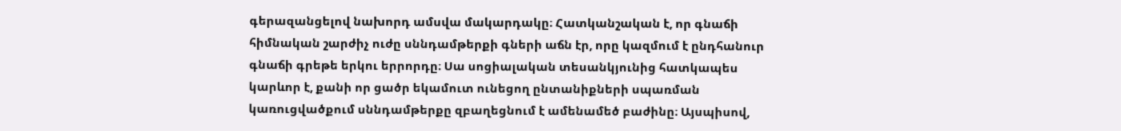գերազանցելով նախորդ ամսվա մակարդակը։ Հատկանշական է, որ գնաճի հիմնական շարժիչ ուժը սննդամթերքի գների աճն էր, որը կազմում է ընդհանուր գնաճի գրեթե երկու երրորդը։ Սա սոցիալական տեսանկյունից հատկապես կարևոր է, քանի որ ցածր եկամուտ ունեցող ընտանիքների սպառման կառուցվածքում սննդամթերքը զբաղեցնում է ամենամեծ բաժինը։ Այսպիսով,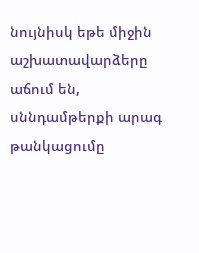նույնիսկ եթե միջին աշխատավարձերը աճում են, սննդամթերքի արագ թանկացումը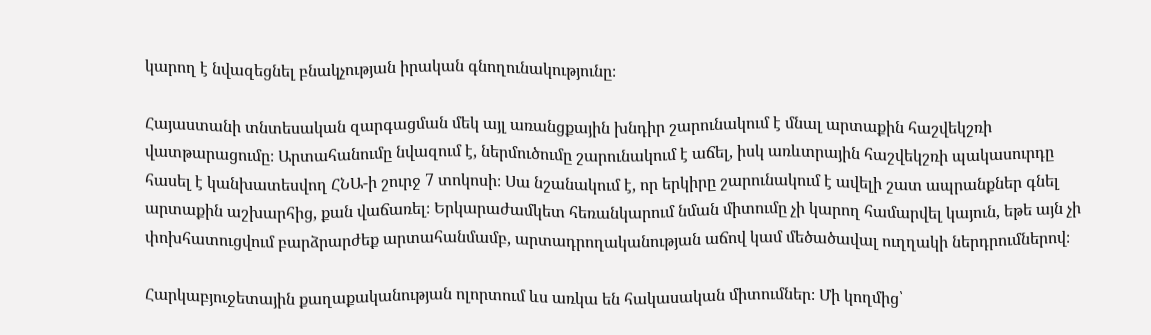կարող է նվազեցնել բնակչության իրական գնողունակությունը։

Հայաստանի տնտեսական զարգացման մեկ այլ առանցքային խնդիր շարունակում է մնալ արտաքին հաշվեկշռի վատթարացումը։ Արտահանումը նվազում է, ներմուծումը շարունակում է աճել, իսկ առևտրային հաշվեկշռի պակասուրդը հասել է կանխատեսվող ՀՆԱ-ի շուրջ 7 տոկոսի։ Սա նշանակում է, որ երկիրը շարունակում է ավելի շատ ապրանքներ գնել արտաքին աշխարհից, քան վաճառել։ Երկարաժամկետ հեռանկարում նման միտումը չի կարող համարվել կայուն, եթե այն չի փոխհատուցվում բարձրարժեք արտահանմամբ, արտադրողականության աճով կամ մեծածավալ ուղղակի ներդրումներով։

Հարկաբյուջետային քաղաքականության ոլորտում ևս առկա են հակասական միտումներ։ Մի կողմից՝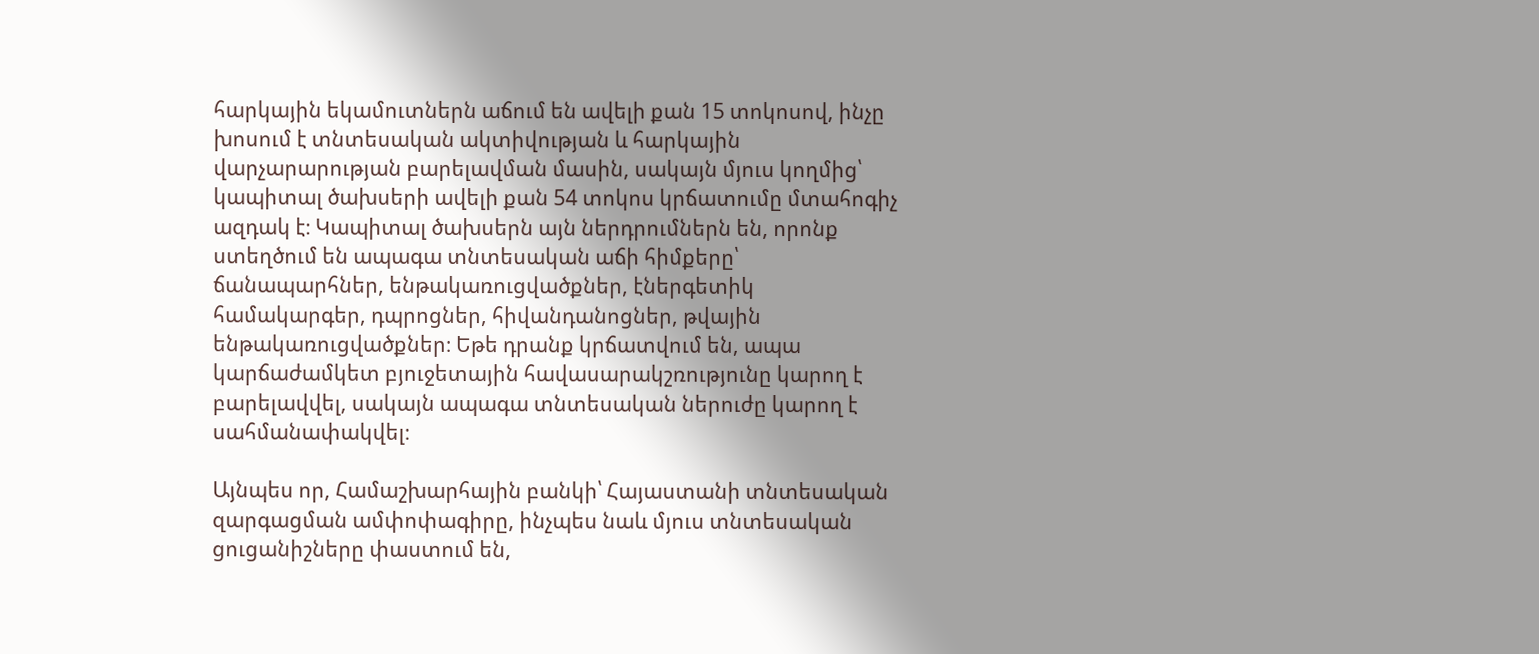հարկային եկամուտներն աճում են ավելի քան 15 տոկոսով, ինչը խոսում է տնտեսական ակտիվության և հարկային վարչարարության բարելավման մասին, սակայն մյուս կողմից՝ կապիտալ ծախսերի ավելի քան 54 տոկոս կրճատումը մտահոգիչ ազդակ է։ Կապիտալ ծախսերն այն ներդրումներն են, որոնք ստեղծում են ապագա տնտեսական աճի հիմքերը՝ ճանապարհներ, ենթակառուցվածքներ, էներգետիկ համակարգեր, դպրոցներ, հիվանդանոցներ, թվային ենթակառուցվածքներ։ Եթե դրանք կրճատվում են, ապա կարճաժամկետ բյուջետային հավասարակշռությունը կարող է բարելավվել, սակայն ապագա տնտեսական ներուժը կարող է սահմանափակվել։

Այնպես որ, Համաշխարհային բանկի՝ Հայաստանի տնտեսական զարգացման ամփոփագիրը, ինչպես նաև մյուս տնտեսական ցուցանիշները փաստում են,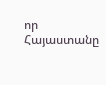որ Հայաստանը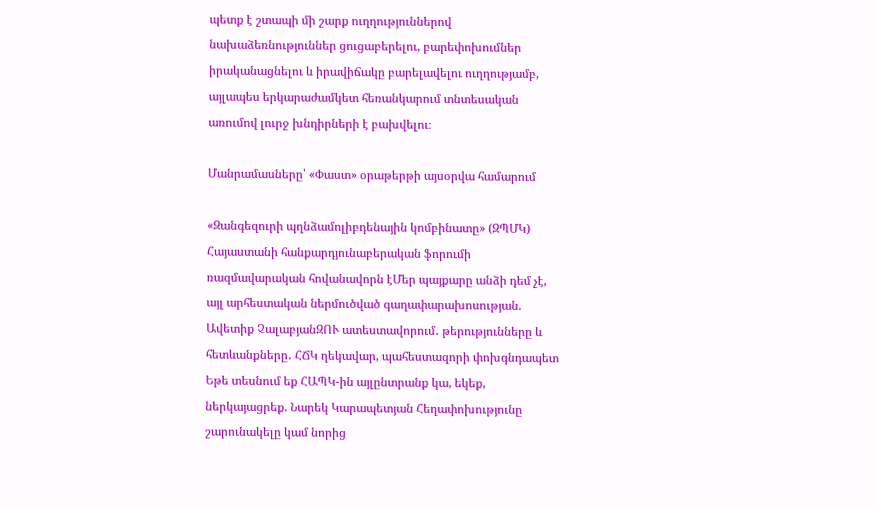պետք է շտապի մի շարք ուղղություններով նախաձեռնություններ ցուցաբերելու, բարեփոխումներ իրականացնելու և իրավիճակը բարելավելու ուղղությամբ, այլապես երկարաժամկետ հեռանկարում տնտեսական առումով լուրջ խնդիրների է բախվելու։

Մանրամասները՝ «Փաստ» օրաթերթի այսօրվա համարում

«Զանգեզուրի պղնձամոլիբդենային կոմբինատը» (ԶՊՄԿ) Հայաստանի հանքարդյունաբերական ֆորումի ռազմավարական հովանավորն էՄեր պայքարը անձի դեմ չէ, այլ արհեստական ներմուծված գաղափարախոսության. Ավետիք ՉալաբյանԶՈՒ ատեստավորում․ թերությունները և հետևանքները․ ՀՃԿ ղեկավար, պահեստազորի փոխգնդապետ Եթե տեսնում եք ՀԱՊԿ-ին այլընտրանք կա, եկեք, ներկայացրեք. Նարեկ Կարապետյան Հեղափոխությունը շարունակելը կամ նորից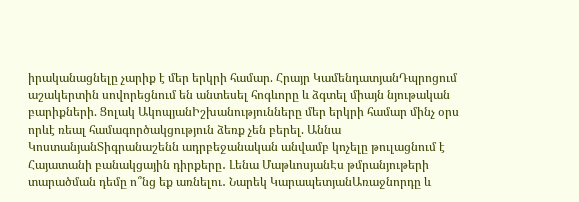իրականացնելը չարիք է մեր երկրի համար. Հրայր ԿամենդատյանԴպրոցում աշակերտին սովորեցնում են անտեսել հոգևորը և ձգտել միայն նյութական բարիքների. Ցոլակ ԱկոպյանԻշխանությունները մեր երկրի համար մինչ օրս որևէ ռեալ համագործակցություն ձեռք չեն բերել. Աննա ԿոստանյանՏիգրանաշենն ադրբեջանական անվամբ կոչելը թուլացնում է Հայատանի բանակցային դիրքերը․ Լենա ՄաթևոսյանԷս թմրանյութերի տարածման դեմը ո՞նց եք առնելու․ Նարեկ ԿարապետյանԱռաջնորդը և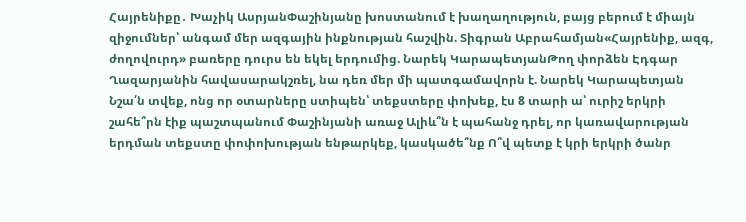Հայրենիքը․ Խաչիկ ԱսրյանՓաշինյանը խոստանում է խաղաղություն, բայց բերում է միայն զիջումներ՝ անգամ մեր ազգային ինքնության հաշվին. Տիգրան Աբրահամյան«Հայրենիք, ազգ, ժողովուրդ» բառերը դուրս են եկել երդումից. Նարեկ ԿարապետյանԹող փորձեն Էդգար Ղազարյանին հավասարակշռել, նա դեռ մեր մի պատգամավորն է. Նարեկ Կարապետյան Նշա՛ն տվեք, ոնց որ օտարները ստիպեն՝ տեքստերը փոխեք, էս 8 տարի ա՝ ուրիշ երկրի շահե՞րն էիք պաշտպանում Փաշինյանի առաջ Ալիև՞ն է պահանջ դրել, որ կառավարության երդման տեքստը փոփոխության ենթարկեք, կասկածե՞նք Ո՞վ պետք է կրի երկրի ծանր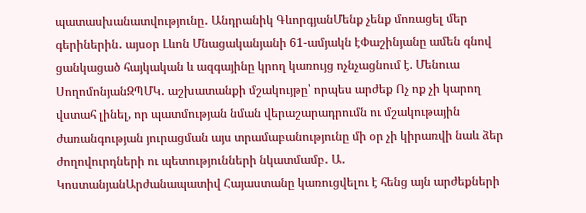պատասխանատվությունը․ Անդրանիկ ԳևորգյանՄենք չենք մոռացել մեր գերիներին․ այսօր Լևոն Մնացականյանի 61-ամյակն էՓաշինյանը ամեն գնով ցանկացած հայկական և ազգայինը կրող կառույց ոչնչացնում է. Մենուա ՍողոմոնյանԶՊՄԿ․ աշխատանքի մշակույթը՝ որպես արժեք Ոչ ոք չի կարող վստահ լինել, որ պատմության նման վերաշարադրումն ու մշակութային ժառանգության յուրացման այս տրամաբանությունը մի օր չի կիրառվի նաև ձեր ժողովուրդների ու պետությունների նկատմամբ․ Ա․ ԿոստանյանԱրժանապատիվ Հայաստանը կառուցվելու է հենց այն արժեքների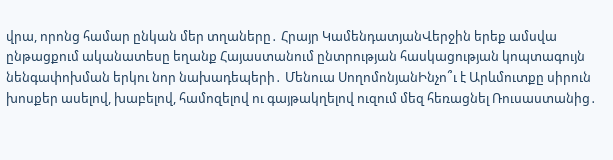վրա, որոնց համար ընկան մեր տղաները․ Հրայր ԿամենդատյանՎերջին երեք ամսվա ընթացքում ականատեսը եղանք Հայաստանում ընտրության հասկացության կոպտագույն նենգափոխման երկու նոր նախադեպերի․ Մենուա ՍողոմոնյանԻնչո՞ւ է Արևմուտքը սիրուն խոսքեր ասելով, խաբելով, համոզելով ու գայթակղելով ուզում մեզ հեռացնել Ռուսաստանից․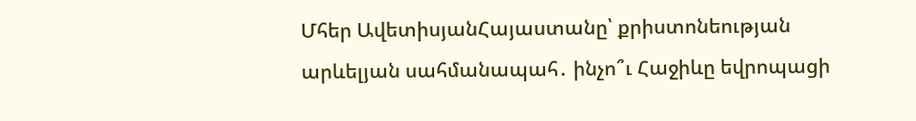Մհեր ԱվետիսյանՀայաստանը՝ քրիստոնեության արևելյան սահմանապահ․ ինչո՞ւ Հաջիևը եվրոպացի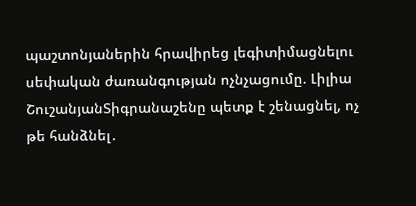պաշտոնյաներին հրավիրեց լեգիտիմացնելու սեփական ժառանգության ոչնչացումը. Լիլիա ՇուշանյանՏիգրանաշենը պետք է շենացնել, ոչ թե հանձնել․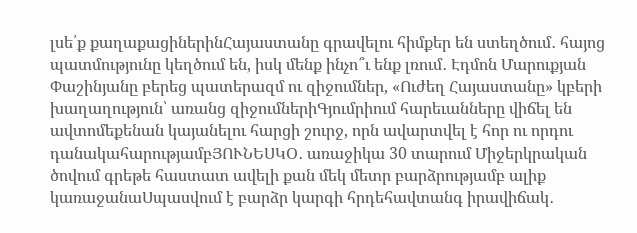լսե՛ք քաղաքացիներինՀայաստանը գրավելու հիմքեր են ստեղծում․ հայոց պատմությունը կեղծում են, իսկ մենք ինչո՞ւ ենք լռում․ Էդմոն Մարուքյան Փաշինյանը բերեց պատերազմ ու զիջումներ, «Ուժեղ Հայաստանը» կբերի խաղաղություն՝ առանց զիջումներիԳյումրիում հարեւանները վիճել են ավտոմեքենան կայանելու հարցի շուրջ, որն ավարտվել է հոր ու որդու դանակահարությամբՅՈՒՆԵՍԿՕ․ առաջիկա 30 տարում Միջերկրական ծովում գրեթե հաստատ ավելի քան մեկ մետր բարձրությամբ ալիք կառաջանաՍպասվում է բարձր կարգի հրդեհավտանգ իրավիճակ․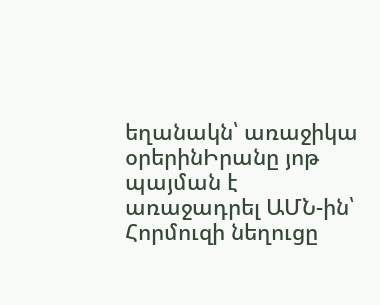եղանակն՝ առաջիկա օրերինԻրանը յոթ պայման է առաջադրել ԱՄՆ-ին՝ Հորմուզի նեղուցը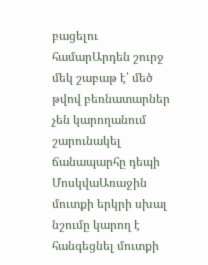բացելու համարԱրդեն շուրջ մեկ շաբաթ է՝ մեծ թվով բեռնատարներ չեն կարողանում շարունակել ճանապարհը դեպի ՄոսկվաԱռաջին մուտքի երկրի սխալ նշումը կարող է հանգեցնել մուտքի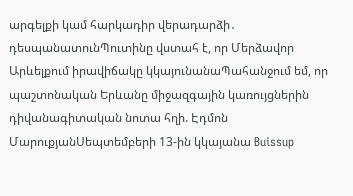արգելքի կամ հարկադիր վերադարձի․ դեսպանատունՊուտինը վստահ է, որ Մերձավոր Արևելքում իրավիճակը կկայունանաՊահանջում եմ, որ պաշտոնական Երևանը միջազգային կառույցներին դիվանագիտական նոտա հղի. Էդմոն ՄարուքյանՍեպտեմբերի 13-ին կկայանա Buissup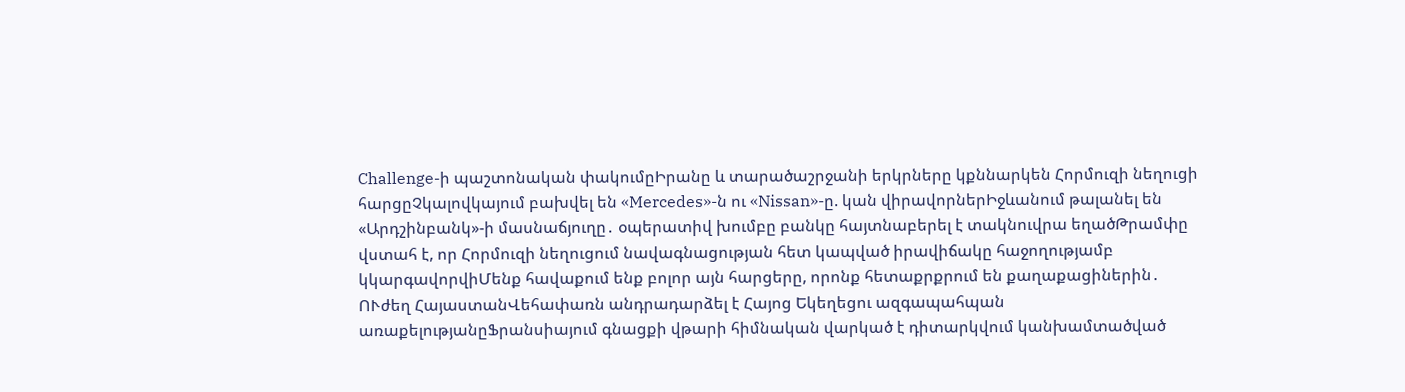Challenge-ի պաշտոնական փակումըԻրանը և տարածաշրջանի երկրները կքննարկեն Հորմուզի նեղուցի հարցըՉկալովկայում բախվել են «Mercedes»-ն ու «Nissan»-ը. կան վիրավորներԻջևանում թալանել են «Արդշինբանկ»-ի մասնաճյուղը․ օպերատիվ խումբը բանկը հայտնաբերել է տակնուվրա եղածԹրամփը վստահ է, որ Հորմուզի նեղուցում նավագնացության հետ կապված իրավիճակը հաջողությամբ կկարգավորվիՄենք հավաքում ենք բոլոր այն հարցերը, որոնք հետաքրքրում են քաղաքացիներին․ ՈՒժեղ ՀայաստանՎեհափառն անդրադարձել է Հայոց Եկեղեցու ազգապահպան առաքելությանըՖրանսիայում գնացքի վթարի հիմնական վարկած է դիտարկվում կանխամտածված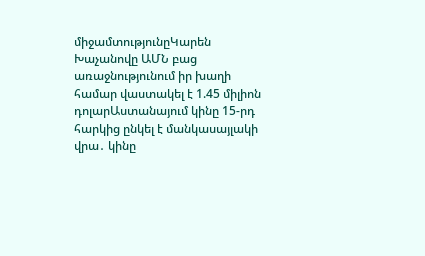միջամտությունըԿարեն Խաչանովը ԱՄՆ բաց առաջնությունում իր խաղի համար վաստակել է 1.45 միլիոն դոլարԱստանայում կինը 15-րդ հարկից ընկել է մանկասայլակի վրա․ կինը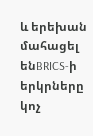և երեխան մահացել ենBRICS-ի երկրները կոչ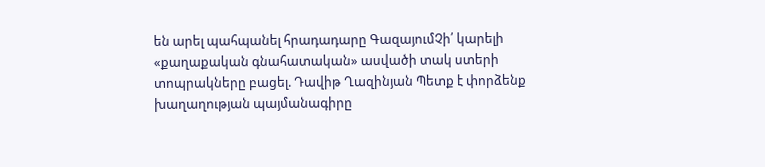են արել պահպանել հրադադարը ԳազայումՉի՛ կարելի «քաղաքական գնահատական» ասվածի տակ ստերի տոպրակները բացել. Դավիթ Ղազինյան Պետք է փորձենք խաղաղության պայմանագիրը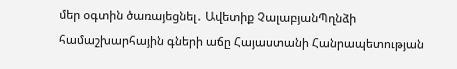մեր օգտին ծառայեցնել․ Ավետիք ՉալաբյանՊղնձի համաշխարհային գների աճը Հայաստանի Հանրապետության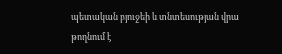պետական բյուջեի և տնտեսության վրա թողնում է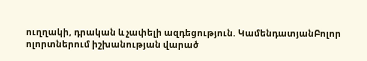ուղղակի, դրական և չափելի ազդեցություն. ԿամենդատյանԲոլոր ոլորտներում իշխանության վարած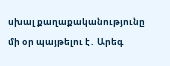սխալ քաղաքականությունը մի օր պայթելու է․ Արեգ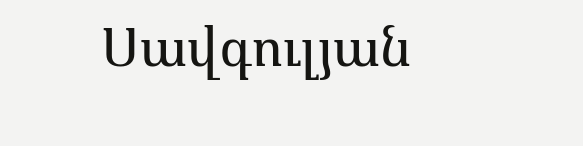Սավգուլյան